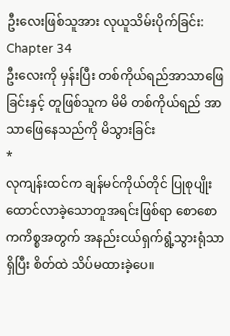ဦးလေးဖြစ်သူအား လုယူသိမ်းပိုက်ခြင်း:
Chapter 34
ဦးလေးကို မှန်းပြီး တစ်ကိုယ်ရည်အာသာဖြေခြင်းနှင့် တူဖြစ်သူက မိမိ တစ်ကိုယ်ရည် အာသာဖြေနေသည်ကို မိသွားခြင်း
*
လုကျန်းထင်က ချန်မင်ကိုယ်တိုင် ပြုစုပျိုးထောင်လာခဲ့သောတူအရင်းဖြစ်ရာ စောစောကကိစ္စအတွက် အနည်းငယ်ရှက်ရွံ့သွားရုံသာရှိပြီး စိတ်ထဲ သိပ်မထားခဲ့ပေ။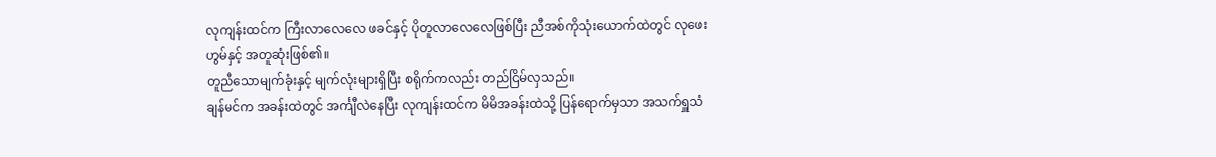လုကျန်းထင်က ကြီးလာလေလေ ဖခင်နှင့် ပိုတူလာလေလေဖြစ်ပြီး ညီအစ်ကိုသုံးယောက်ထဲတွင် လုဖေးဟွမ်နှင့် အတူဆုံးဖြစ်၏။
တူညီသောမျက်ခုံးနှင့် မျက်လုံးများရှိပြီး စရိုက်ကလည်း တည်ငြိမ်လှသည်။
ချန်မင်က အခန်းထဲတွင် အင်္ကျီလဲနေပြီး လုကျန်းထင်က မိမိအခန်းထဲသို့ ပြန်ရောက်မှသာ အသက်ရှူသံ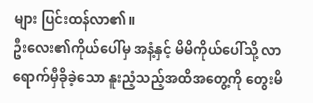များ ပြင်းထန်လာ၏။
ဦးလေး၏ကိုယ်ပေါ်မှ အနံ့နှင့် မိမိကိုယ်ပေါ်သို့ လာရောက်မှီခိုခဲ့သော နူးညံ့သည့်အထိအတွေ့ကို တွေးမိ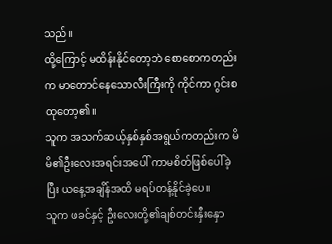သည်။
ထို့ကြောင့် မထိန်းနိုင်တော့ဘဲ စောစောကတည်းက မာတောင်နေသောလီးကြီးကို ကိုင်ကာ ဂွင်းစထုတော့၏။
သူက အသက်ဆယ့်နှစ်နှစ်အရွယ်ကတည်းက မိမိ၏ဦးလေးအရင်းအပေါ် ကာမစိတ်ဖြစ်ပေါ်ခဲ့ပြီး ယနေ့အချိန်အထိ မရပ်တန့်နိုင်ခဲ့ပေ။
သူက ဖခင်နှင့် ဦးလေးတို့၏ချစ်တင်းနှီးနှော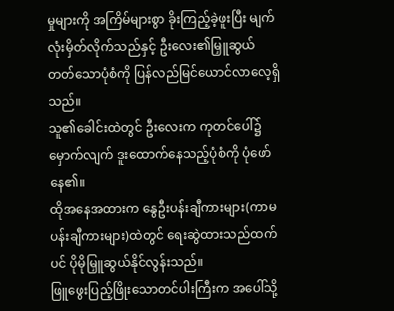မှုများကို အကြိမ်များစွာ ခိုးကြည့်ခဲ့ဖူးပြီး မျက်လုံးမှိတ်လိုက်သည်နှင့် ဦးလေး၏မြှူဆွယ်တတ်သောပုံစံကို ပြန်လည်မြင်ယောင်လာလေ့ရှိသည်။
သူ၏ခေါင်းထဲတွင် ဦးလေးက ကုတင်ပေါ်၌ မှောက်လျက် ဒူးထောက်နေသည့်ပုံစံကို ပုံဖော်နေ၏။
ထိုအနေအထားက နွေဦးပန်းချီကားများ(ကာမပန်းချီကားများ)ထဲတွင် ရေးဆွဲထားသည်ထက်ပင် ပိုမိုမြှူဆွယ်နိုင်လွန်းသည်။
ဖြူဖွေးပြည့်ဖြိုးသောတင်ပါးကြီးက အပေါ်သို့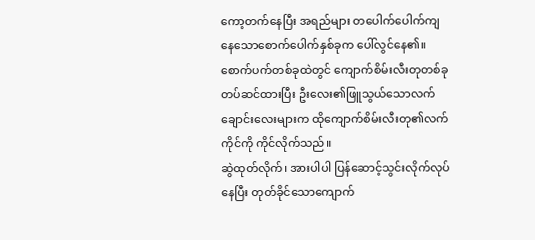ကော့တက်နေပြီး အရည်များ တပေါက်ပေါက်ကျနေသောစောက်ပေါက်နှစ်ခုက ပေါ်လွင်နေ၏။
စောက်ပက်တစ်ခုထဲတွင် ကျောက်စိမ်းလီးတုတစ်ခု တပ်ဆင်ထားပြီး ဦးလေး၏ဖြူသွယ်သောလက်ချောင်းလေးများက ထိုကျောက်စိမ်းလီးတု၏လက်ကိုင်ကို ကိုင်လိုက်သည်။
ဆွဲထုတ်လိုက်၊ အားပါပါ ပြန်ဆောင့်သွင်းလိုက်လုပ်နေပြီး တုတ်ခိုင်သောကျောက်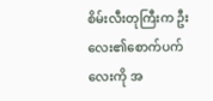စိမ်းလီးတုကြီးက ဦးလေး၏စောက်ပက်လေးကို အ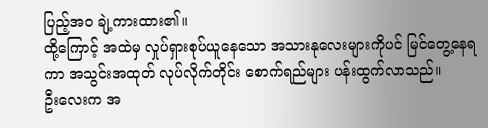ပြည့်အဝ ချဲ့ကားထား၏။
ထို့ကြောင့် အထဲမှ လှုပ်ရှားစုပ်ယူနေသော အသားနုလေးများကိုပင် မြင်တွေ့နေရကာ အသွင်းအထုတ် လုပ်လိုက်တိုင်း စောက်ရည်များ ပန်းထွက်လာသည်။
ဦးလေးက အ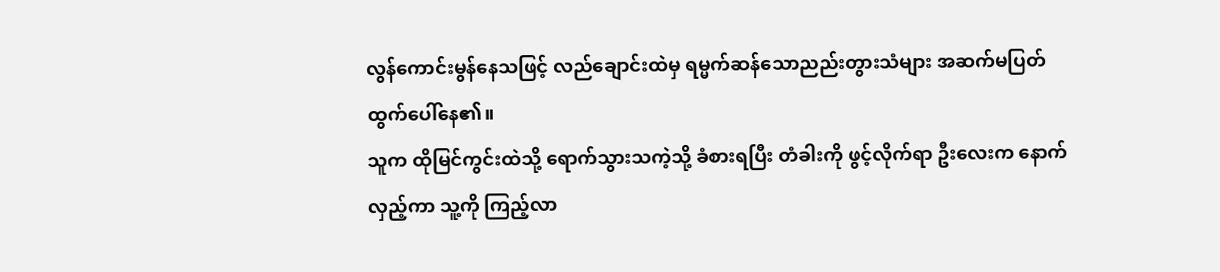လွန်ကောင်းမွန်နေသဖြင့် လည်ချောင်းထဲမှ ရမ္မက်ဆန်သောညည်းတွားသံများ အဆက်မပြတ် ထွက်ပေါ်နေ၏။
သူက ထိုမြင်ကွင်းထဲသို့ ရောက်သွားသကဲ့သို့ ခံစားရပြီး တံခါးကို ဖွင့်လိုက်ရာ ဦးလေးက နောက်လှည့်ကာ သူ့ကို ကြည့်လာ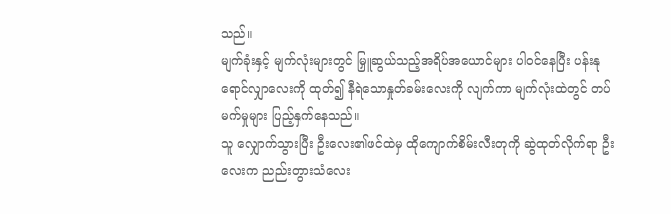သည်။
မျက်ခုံးနှင့် မျက်လုံးများတွင် မြှူဆွယ်သည့်အရိပ်အယောင်များ ပါဝင်နေပြီး ပန်းနုရောင်လျှာလေးကို ထုတ်၍ နီရဲသောနှုတ်ခမ်းလေးကို လျက်ကာ မျက်လုံးထဲတွင် တပ်မက်မှုများ ပြည့်နှက်နေသည်။
သူ လျှောက်သွားပြီး ဦးလေး၏ဖင်ထဲမှ ထိုကျောက်စိမ်းလီးတုကို ဆွဲထုတ်လိုက်ရာ ဦးလေးက ညည်းတွားသံလေး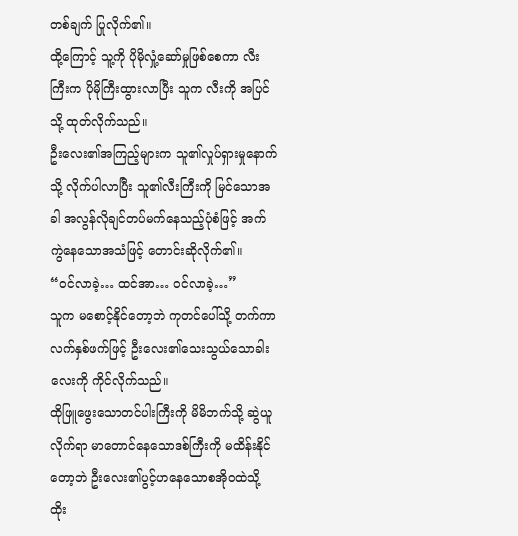တစ်ချက် ပြုလိုက်၏။
ထို့ကြောင့် သူ့ကို ပိုမိုလှုံ့ဆော်မှုဖြစ်စေကာ လီးကြီးက ပိုမိုကြီးထွားလာပြီး သူက လီးကို အပြင်သို့ ထုတ်လိုက်သည်။
ဦးလေး၏အကြည့်များက သူ၏လှုပ်ရှားမှုနောက်သို့ လိုက်ပါလာပြီး သူ၏လီးကြီးကို မြင်သောအခါ အလွန်လိုချင်တပ်မက်နေသည့်ပုံစံဖြင့် အက်ကွဲနေသောအသံဖြင့် တောင်းဆိုလိုက်၏။
“ဝင်လာခဲ့… ထင်အာ… ဝင်လာခဲ့…”
သူက မစောင့်နိုင်တော့ဘဲ ကုတင်ပေါ်သို့ တက်ကာ လက်နှစ်ဖက်ဖြင့် ဦးလေး၏သေးသွယ်သောခါးလေးကို ကိုင်လိုက်သည်။
ထိုဖြူဖွေးသောတင်ပါးကြီးကို မိမိဘက်သို့ ဆွဲယူလိုက်ရာ မာတောင်နေသောဒစ်ကြီးကို မထိန်းနိုင်တော့ဘဲ ဦးလေး၏ပွင့်ဟနေသောစအိုဝထဲသို့ ထိုး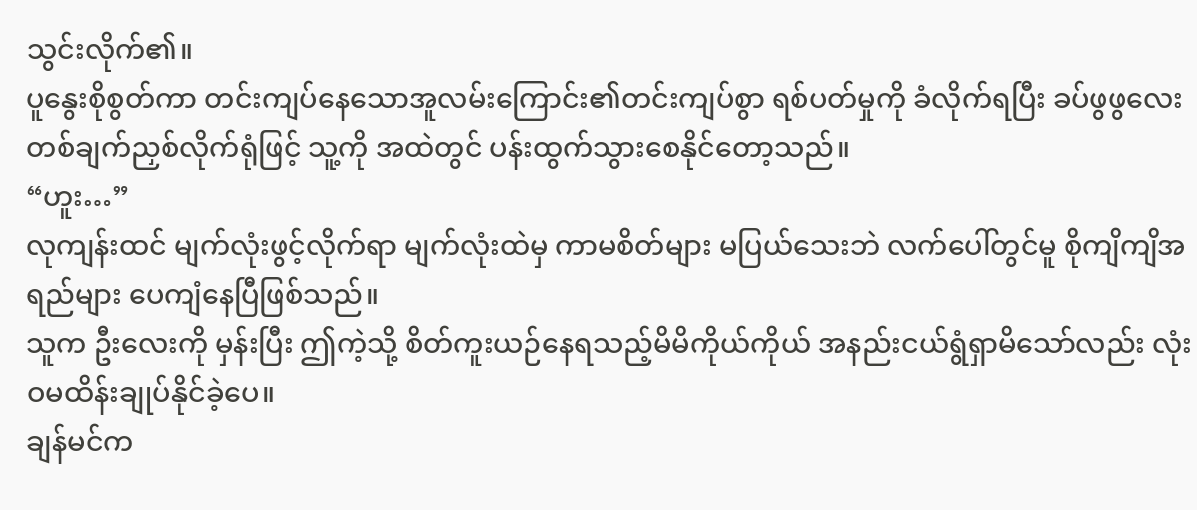သွင်းလိုက်၏။
ပူနွေးစိုစွတ်ကာ တင်းကျပ်နေသောအူလမ်းကြောင်း၏တင်းကျပ်စွာ ရစ်ပတ်မှုကို ခံလိုက်ရပြီး ခပ်ဖွဖွလေး တစ်ချက်ညှစ်လိုက်ရုံဖြင့် သူ့ကို အထဲတွင် ပန်းထွက်သွားစေနိုင်တော့သည်။
“ဟူး…”
လုကျန်းထင် မျက်လုံးဖွင့်လိုက်ရာ မျက်လုံးထဲမှ ကာမစိတ်များ မပြယ်သေးဘဲ လက်ပေါ်တွင်မူ စိုကျိကျိအရည်များ ပေကျံနေပြီဖြစ်သည်။
သူက ဦးလေးကို မှန်းပြီး ဤကဲ့သို့ စိတ်ကူးယဉ်နေရသည့်မိမိကိုယ်ကိုယ် အနည်းငယ်ရွံရှာမိသော်လည်း လုံးဝမထိန်းချုပ်နိုင်ခဲ့ပေ။
ချန်မင်က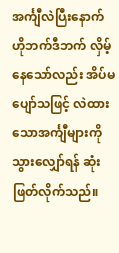အင်္ကျီလဲပြီးနောက် ဟိုဘက်ဒီဘက် လှိမ့်နေသော်လည်း အိပ်မပျော်သဖြင့် လဲထားသောအင်္ကျီများကို သွားလျှော်ရန် ဆုံးဖြတ်လိုက်သည်။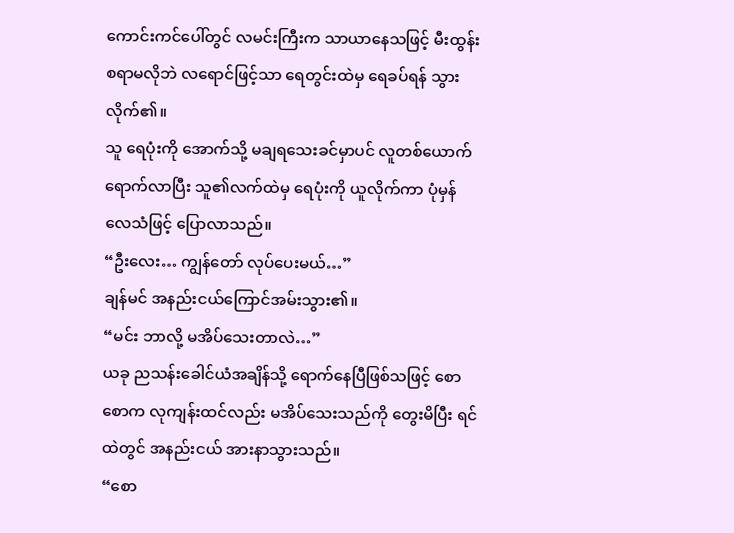ကောင်းကင်ပေါ်တွင် လမင်းကြီးက သာယာနေသဖြင့် မီးထွန်းစရာမလိုဘဲ လရောင်ဖြင့်သာ ရေတွင်းထဲမှ ရေခပ်ရန် သွားလိုက်၏။
သူ ရေပုံးကို အောက်သို့ မချရသေးခင်မှာပင် လူတစ်ယောက် ရောက်လာပြီး သူ၏လက်ထဲမှ ရေပုံးကို ယူလိုက်ကာ ပုံမှန်လေသံဖြင့် ပြောလာသည်။
“ဦးလေး… ကျွန်တော် လုပ်ပေးမယ်…”
ချန်မင် အနည်းငယ်ကြောင်အမ်းသွား၏။
“မင်း ဘာလို့ မအိပ်သေးတာလဲ…”
ယခု ညသန်းခေါင်ယံအချိန်သို့ ရောက်နေပြီဖြစ်သဖြင့် စောစောက လုကျန်းထင်လည်း မအိပ်သေးသည်ကို တွေးမိပြီး ရင်ထဲတွင် အနည်းငယ် အားနာသွားသည်။
“စော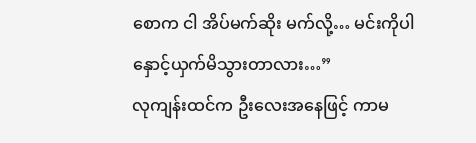စောက ငါ အိပ်မက်ဆိုး မက်လို့… မင်းကိုပါ နှောင့်ယှက်မိသွားတာလား…”
လုကျန်းထင်က ဦးလေးအနေဖြင့် ကာမ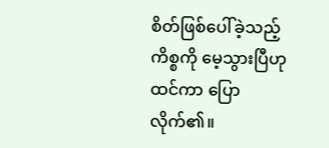စိတ်ဖြစ်ပေါ်ခဲ့သည့်ကိစ္စကို မေ့သွားပြီဟု ထင်ကာ ပြောလိုက်၏။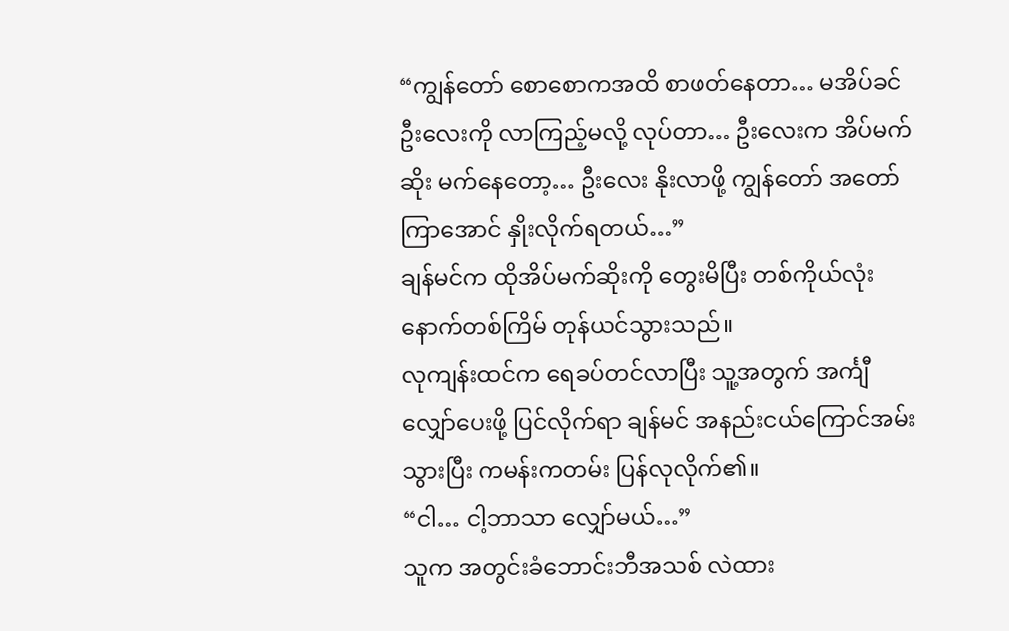“ကျွန်တော် စောစောကအထိ စာဖတ်နေတာ… မအိပ်ခင် ဦးလေးကို လာကြည့်မလို့ လုပ်တာ… ဦးလေးက အိပ်မက်ဆိုး မက်နေတော့… ဦးလေး နိုးလာဖို့ ကျွန်တော် အတော်ကြာအောင် နှိုးလိုက်ရတယ်…”
ချန်မင်က ထိုအိပ်မက်ဆိုးကို တွေးမိပြီး တစ်ကိုယ်လုံး နောက်တစ်ကြိမ် တုန်ယင်သွားသည်။
လုကျန်းထင်က ရေခပ်တင်လာပြီး သူ့အတွက် အင်္ကျီလျှော်ပေးဖို့ ပြင်လိုက်ရာ ချန်မင် အနည်းငယ်ကြောင်အမ်းသွားပြီး ကမန်းကတမ်း ပြန်လုလိုက်၏။
“ငါ… ငါ့ဘာသာ လျှော်မယ်…”
သူက အတွင်းခံဘောင်းဘီအသစ် လဲထား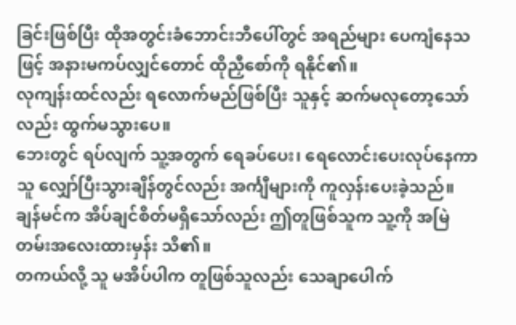ခြင်းဖြစ်ပြီး ထိုအတွင်းခံဘောင်းဘီပေါ်တွင် အရည်များ ပေကျံနေသဖြင့် အနားမကပ်လျှင်တောင် ထိုညှီစော်ကို ရနိုင်၏။
လုကျန်းထင်လည်း ရလောက်မည်ဖြစ်ပြီး သူနှင့် ဆက်မလုတော့သော်လည်း ထွက်မသွားပေ။
ဘေးတွင် ရပ်လျက် သူ့အတွက် ရေခပ်ပေး၊ ရေလောင်းပေးလုပ်နေကာ သူ လျှော်ပြီးသွားချိန်တွင်လည်း အင်္ကျီများကို ကူလှန်းပေးခဲ့သည်။
ချန်မင်က အိပ်ချင်စိတ်မရှိသော်လည်း ဤတူဖြစ်သူက သူ့ကို အမြဲတမ်းအလေးထားမှန်း သိ၏။
တကယ်လို့ သူ မအိပ်ပါက တူဖြစ်သူလည်း သေချာပေါက်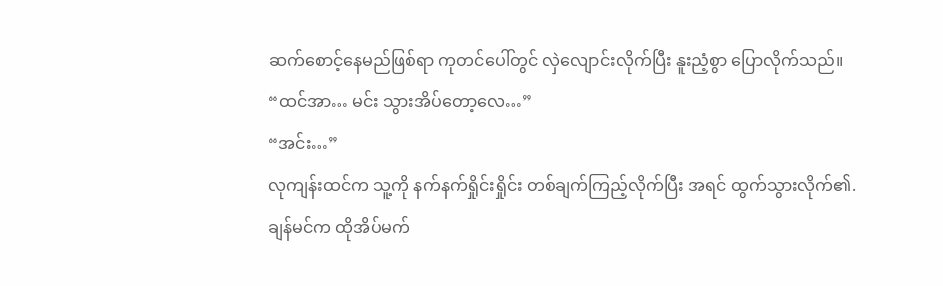ဆက်စောင့်နေမည်ဖြစ်ရာ ကုတင်ပေါ်တွင် လှဲလျောင်းလိုက်ပြီး နူးညံ့စွာ ပြောလိုက်သည်။
“ထင်အာ… မင်း သွားအိပ်တော့လေ…”
“အင်း…”
လုကျန်းထင်က သူ့ကို နက်နက်ရှိုင်းရှိုင်း တစ်ချက်ကြည့်လိုက်ပြီး အရင် ထွက်သွားလိုက်၏.
ချန်မင်က ထိုအိပ်မက်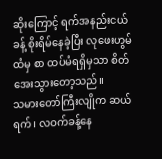ဆိုးကြောင့် ရက်အနည်းငယ်ခန့် စိုးရိမ်နေခဲ့ပြီး လုဖေးဟွမ်ထံမှ စာ ထပ်မံရရှိမှသာ စိတ်အေးသွားတော့သည်။
သမားတော်ကြီးလျိုက ဆယ်ရက်၊ လဝက်ခန့်နေ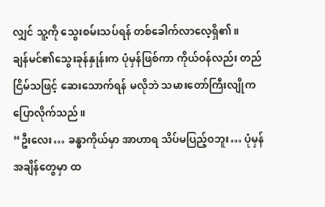လျှင် သူ့ကို သွေးစမ်းသပ်ရန် တစ်ခေါက်လာလေ့ရှိ၏။
ချန်မင်၏သွေးခုန်နှုန်းက ပုံမှန်ဖြစ်ကာ ကိုယ်ဝန်လည်း တည်ငြိမ်သဖြင့် ဆေးသောက်ရန် မလိုဘဲ သမားတော်ကြီးလျိုက ပြောလိုက်သည်။
“ဦးလေး… ခန္ဓာကိုယ်မှာ အာဟာရ သိပ်မပြည့်ဝဘူး… ပုံမှန်အချိန်တွေမှာ ထ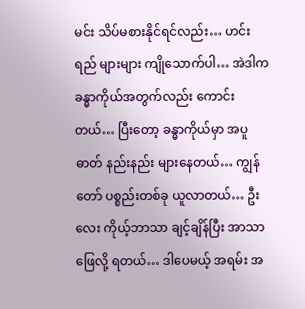မင်း သိပ်မစားနိုင်ရင်လည်း… ဟင်းရည် များများ ကျိုသောက်ပါ… အဲဒါက ခန္ဓာကိုယ်အတွက်လည်း ကောင်းတယ်… ပြီးတော့ ခန္ဓာကိုယ်မှာ အပူဓာတ် နည်းနည်း များနေတယ်… ကျွန်တော် ပစ္စည်းတစ်ခု ယူလာတယ်… ဦးလေး ကိုယ့်ဘာသာ ချင့်ချိန်ပြီး အာသာဖြေလို့ ရတယ်… ဒါပေမယ့် အရမ်း အ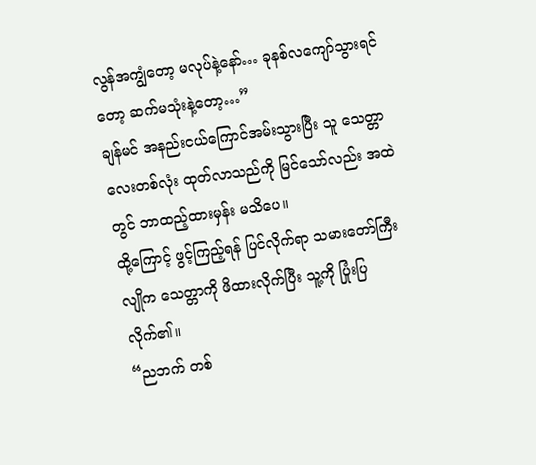လွန်အကျွံတော့ မလုပ်နဲ့နော်… ခုနစ်လကျော်သွားရင်တော့ ဆက်မသုံးနဲ့တော့…”
ချန်မင် အနည်းငယ်ကြောင်အမ်းသွားပြီး သူ သေတ္တာလေးတစ်လုံး ထုတ်လာသည်ကို မြင်သော်လည်း အထဲတွင် ဘာထည့်ထားမှန်း မသိပေ။
ထို့ကြောင့် ဖွင့်ကြည့်ရန် ပြင်လိုက်ရာ သမားတော်ကြီးလျိုက သေတ္တာကို ဖိထားလိုက်ပြီး သူ့ကို ပြုံးပြလိုက်၏။
“ညဘက် တစ်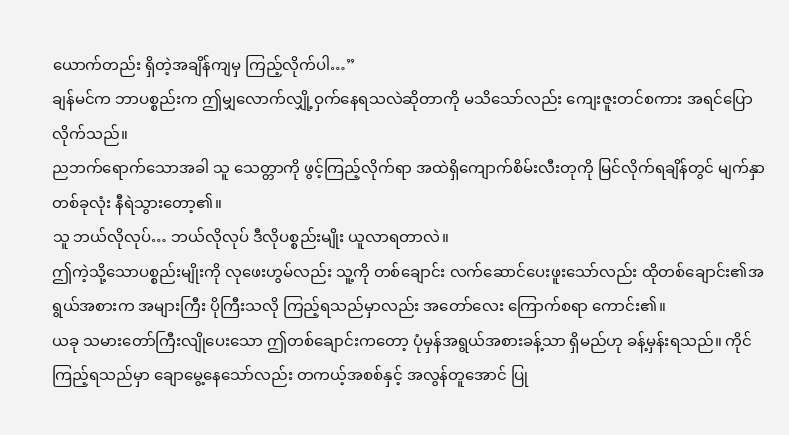ယောက်တည်း ရှိတဲ့အချိန်ကျမှ ကြည့်လိုက်ပါ…”
ချန်မင်က ဘာပစ္စည်းက ဤမျှလောက်လျှို့ဝှက်နေရသလဲဆိုတာကို မသိသော်လည်း ကျေးဇူးတင်စကား အရင်ပြောလိုက်သည်။
ညဘက်ရောက်သောအခါ သူ သေတ္တာကို ဖွင့်ကြည့်လိုက်ရာ အထဲရှိကျောက်စိမ်းလီးတုကို မြင်လိုက်ရချိန်တွင် မျက်နှာတစ်ခုလုံး နီရဲသွားတော့၏။
သူ ဘယ်လိုလုပ်… ဘယ်လိုလုပ် ဒီလိုပစ္စည်းမျိုး ယူလာရတာလဲ။
ဤကဲ့သို့သောပစ္စည်းမျိုးကို လုဖေးဟွမ်လည်း သူ့ကို တစ်ချောင်း လက်ဆောင်ပေးဖူးသော်လည်း ထိုတစ်ချောင်း၏အရွယ်အစားက အများကြီး ပိုကြီးသလို ကြည့်ရသည်မှာလည်း အတော်လေး ကြောက်စရာ ကောင်း၏။
ယခု သမားတော်ကြီးလျိုပေးသော ဤတစ်ချောင်းကတော့ ပုံမှန်အရွယ်အစားခန့်သာ ရှိမည်ဟု ခန့်မှန်းရသည်။ ကိုင်ကြည့်ရသည်မှာ ချောမွေ့နေသော်လည်း တကယ့်အစစ်နှင့် အလွန်တူအောင် ပြု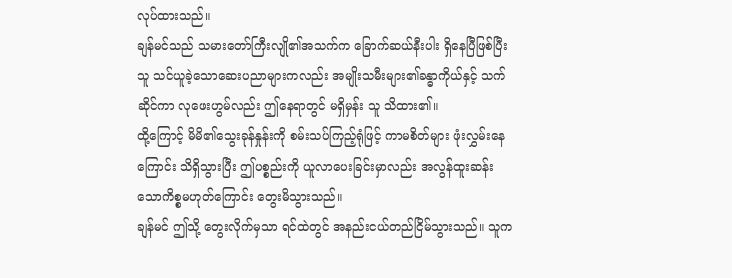လုပ်ထားသည်။
ချန်မင်သည် သမားတော်ကြီးလျို၏အသက်က ခြောက်ဆယ်နီးပါး ရှိနေပြီဖြစ်ပြီး သူ သင်ယူခဲ့သောဆေးပညာများကလည်း အမျိုးသမီးများ၏ခန္ဓာကိုယ်နှင့် သက်ဆိုင်ကာ လုဖေးဟွမ်လည်း ဤနေရာတွင် မရှိမှန်း သူ သိထား၏။
ထို့ကြောင့် မိမိ၏သွေးခုန်နှုန်းကို စမ်းသပ်ကြည့်ရုံဖြင့် ကာမစိတ်များ ဖုံးလွှမ်းနေကြောင်း သိရှိသွားပြီး ဤပစ္စည်းကို ယူလာပေးခြင်းမှာလည်း အလွန်ထူးဆန်းသောကိစ္စမဟုတ်ကြောင်း တွေးမိသွားသည်။
ချန်မင် ဤသို့ တွေးလိုက်မှသာ ရင်ထဲတွင် အနည်းငယ်တည်ငြိမ်သွားသည်။ သူက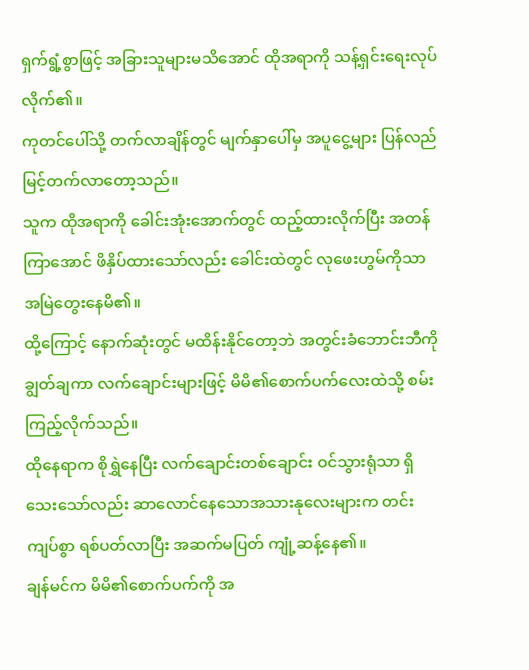ရှက်ရွံ့စွာဖြင့် အခြားသူများမသိအောင် ထိုအရာကို သန့်ရှင်းရေးလုပ်လိုက်၏။
ကုတင်ပေါ်သို့ တက်လာချိန်တွင် မျက်နှာပေါ်မှ အပူငွေ့များ ပြန်လည်မြင့်တက်လာတော့သည်။
သူက ထိုအရာကို ခေါင်းအုံးအောက်တွင် ထည့်ထားလိုက်ပြီး အတန်ကြာအောင် ဖိနှိပ်ထားသော်လည်း ခေါင်းထဲတွင် လုဖေးဟွမ်ကိုသာ အမြဲတွေးနေမိ၏။
ထို့ကြောင့် နောက်ဆုံးတွင် မထိန်းနိုင်တော့ဘဲ အတွင်းခံဘောင်းဘီကို ချွတ်ချကာ လက်ချောင်းများဖြင့် မိမိ၏စောက်ပက်လေးထဲသို့ စမ်းကြည့်လိုက်သည်။
ထိုနေရာက စိုရွှဲနေပြီး လက်ချောင်းတစ်ချောင်း ဝင်သွားရုံသာ ရှိသေးသော်လည်း ဆာလောင်နေသောအသားနုလေးများက တင်းကျပ်စွာ ရစ်ပတ်လာပြီး အဆက်မပြတ် ကျုံ့ဆန့်နေ၏။
ချန်မင်က မိမိ၏စောက်ပက်ကို အ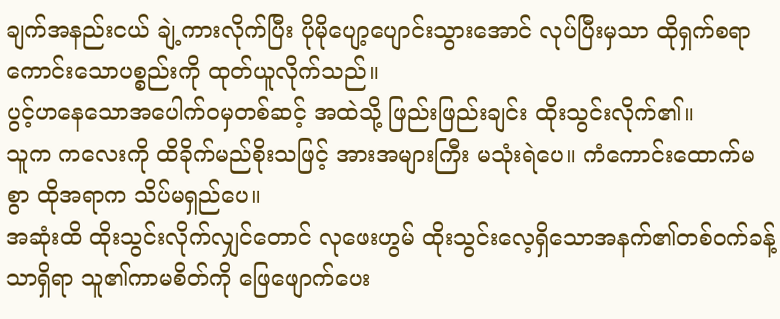ချက်အနည်းငယ် ချဲ့ကားလိုက်ပြီး ပိုမိုပျော့ပျောင်းသွားအောင် လုပ်ပြီးမှသာ ထိုရှက်စရာကောင်းသောပစ္စည်းကို ထုတ်ယူလိုက်သည်။
ပွင့်ဟနေသောအပေါက်ဝမှတစ်ဆင့် အထဲသို့ ဖြည်းဖြည်းချင်း ထိုးသွင်းလိုက်၏။
သူက ကလေးကို ထိခိုက်မည်စိုးသဖြင့် အားအများကြီး မသုံးရဲပေ။ ကံကောင်းထောက်မစွာ ထိုအရာက သိပ်မရှည်ပေ။
အဆုံးထိ ထိုးသွင်းလိုက်လျှင်တောင် လုဖေးဟွမ် ထိုးသွင်းလေ့ရှိသောအနက်၏တစ်ဝက်ခန့်သာရှိရာ သူ၏ကာမစိတ်ကို ဖြေဖျောက်ပေး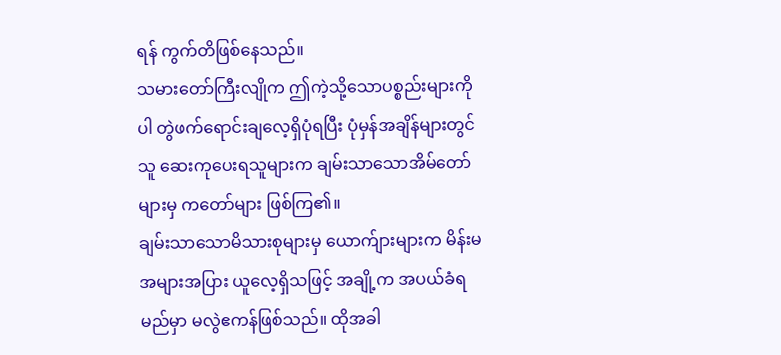ရန် ကွက်တိဖြစ်နေသည်။
သမားတော်ကြီးလျိုက ဤကဲ့သို့သောပစ္စည်းများကိုပါ တွဲဖက်ရောင်းချလေ့ရှိပုံရပြီး ပုံမှန်အချိန်များတွင် သူ ဆေးကုပေးရသူများက ချမ်းသာသောအိမ်တော်များမှ ကတော်များ ဖြစ်ကြ၏။
ချမ်းသာသောမိသားစုများမှ ယောက်ျားများက မိန်းမအများအပြား ယူလေ့ရှိသဖြင့် အချို့က အပယ်ခံရမည်မှာ မလွဲဧကန်ဖြစ်သည်။ ထိုအခါ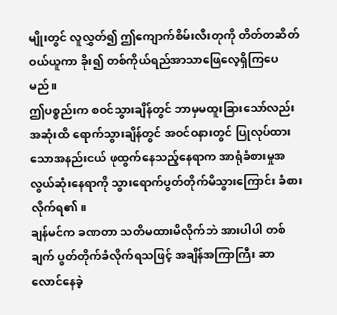မျိုးတွင် လူလွှတ်၍ ဤကျောက်စိမ်းလီးတုကို တိတ်တဆိတ်ဝယ်ယူကာ ခိုး၍ တစ်ကိုယ်ရည်အာသာဖြေလေ့ရှိကြပေမည်။
ဤပစ္စည်းက စဝင်သွားချိန်တွင် ဘာမှမထူးခြားသော်လည်း အဆုံးထိ ရောက်သွားချိန်တွင် အဝင်ဝနားတွင် ပြုလုပ်ထားသောအနည်းငယ် ဖုထွက်နေသည့်နေရာက အာရုံခံစားမှုအလွယ်ဆုံးနေရာကို သွားရောက်ပွတ်တိုက်မိသွားကြောင်း ခံစားလိုက်ရ၏။
ချန်မင်က ခဏတာ သတိမထားမိလိုက်ဘဲ အားပါပါ တစ်ချက် ပွတ်တိုက်ခံလိုက်ရသဖြင့် အချိန်အကြာကြီး ဆာလောင်နေခဲ့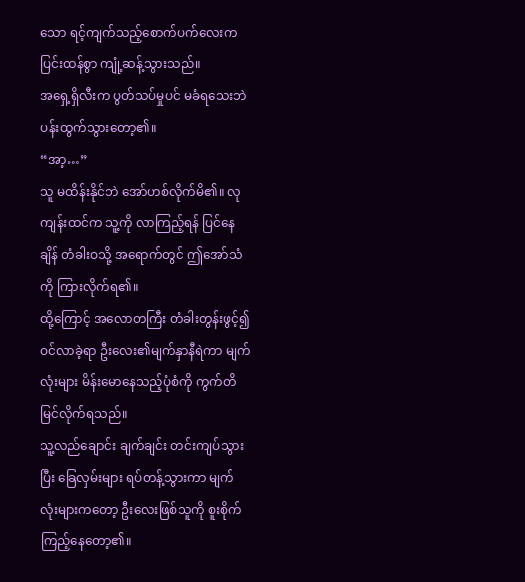သော ရင့်ကျက်သည့်စောက်ပက်လေးက ပြင်းထန်စွာ ကျုံ့ဆန့်သွားသည်။
အရှေ့ရှိလီးက ပွတ်သပ်မှုပင် မခံရသေးဘဲ ပန်းထွက်သွားတော့၏။
“အာ့…”
သူ မထိန်းနိုင်ဘဲ အော်ဟစ်လိုက်မိ၏။ လုကျန်းထင်က သူ့ကို လာကြည့်ရန် ပြင်နေချိန် တံခါးဝသို့ အရောက်တွင် ဤအော်သံကို ကြားလိုက်ရ၏။
ထို့ကြောင့် အလောတကြီး တံခါးတွန်းဖွင့်၍ ဝင်လာခဲ့ရာ ဦးလေး၏မျက်နှာနီရဲကာ မျက်လုံးများ မိန်းမောနေသည့်ပုံစံကို ကွက်တိ မြင်လိုက်ရသည်။
သူ့လည်ချောင်း ချက်ချင်း တင်းကျပ်သွားပြီး ခြေလှမ်းများ ရပ်တန့်သွားကာ မျက်လုံးများကတော့ ဦးလေးဖြစ်သူကို စူးစိုက်ကြည့်နေတော့၏။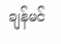ချန်မင်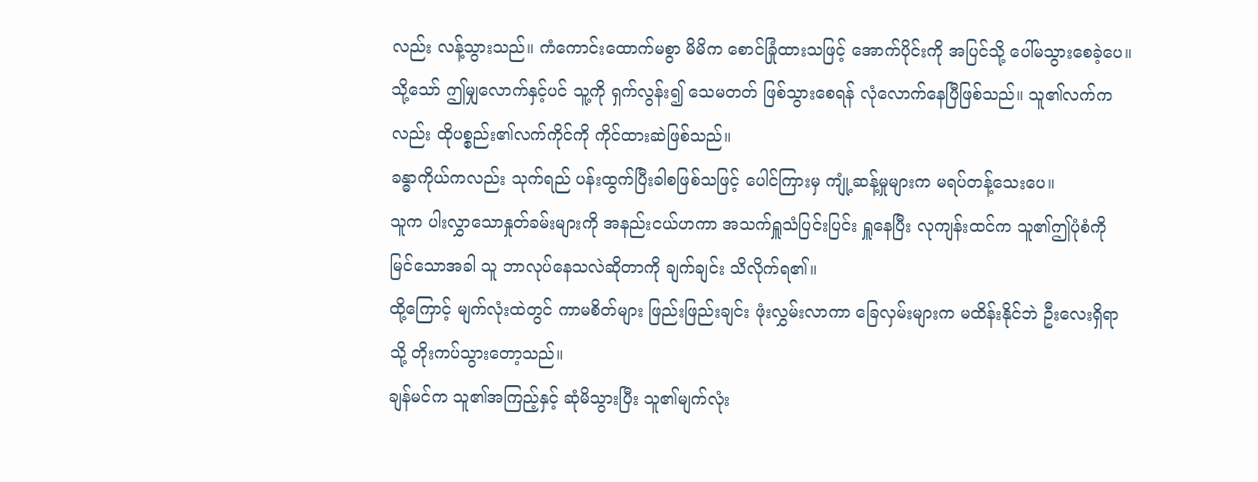လည်း လန့်သွားသည်။ ကံကောင်းထောက်မစွာ မိမိက စောင်ခြုံထားသဖြင့် အောက်ပိုင်းကို အပြင်သို့ ပေါ်မသွားစေခဲ့ပေ။
သို့သော် ဤမျှလောက်နှင့်ပင် သူ့ကို ရှက်လွန်း၍ သေမတတ် ဖြစ်သွားစေရန် လုံလောက်နေပြီဖြစ်သည်။ သူ၏လက်ကလည်း ထိုပစ္စည်း၏လက်ကိုင်ကို ကိုင်ထားဆဲဖြစ်သည်။
ခန္ဓာကိုယ်ကလည်း သုက်ရည် ပန်းထွက်ပြီးခါစဖြစ်သဖြင့် ပေါင်ကြားမှ ကျုံ့ဆန့်မှုများက မရပ်တန့်သေးပေ။
သူက ပါးလွှာသောနှုတ်ခမ်းများကို အနည်းငယ်ဟကာ အသက်ရှူသံပြင်းပြင်း ရှူနေပြီး လုကျန်းထင်က သူ၏ဤပုံစံကို မြင်သောအခါ သူ ဘာလုပ်နေသလဲဆိုတာကို ချက်ချင်း သိလိုက်ရ၏။
ထို့ကြောင့် မျက်လုံးထဲတွင် ကာမစိတ်များ ဖြည်းဖြည်းချင်း ဖုံးလွှမ်းလာကာ ခြေလှမ်းများက မထိန်းနိုင်ဘဲ ဦးလေးရှိရာသို့ တိုးကပ်သွားတော့သည်။
ချန်မင်က သူ၏အကြည့်နှင့် ဆုံမိသွားပြီး သူ၏မျက်လုံး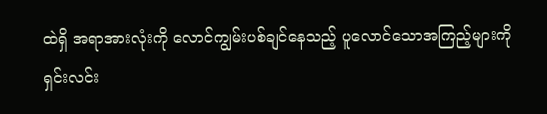ထဲရှိ အရာအားလုံးကို လောင်ကျွမ်းပစ်ချင်နေသည့် ပူလောင်သောအကြည့်များကို ရှင်းလင်း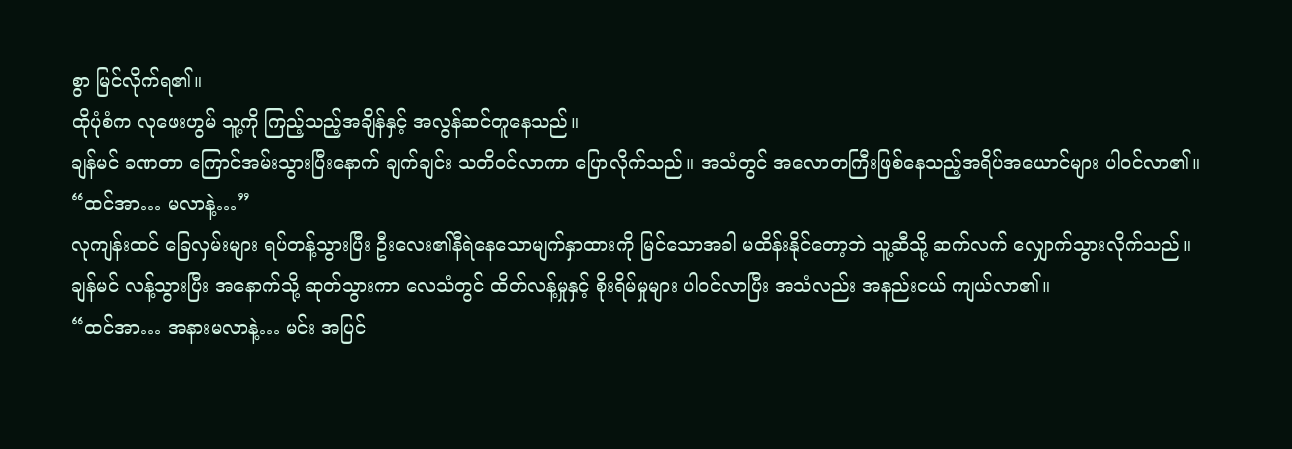စွာ မြင်လိုက်ရ၏။
ထိုပုံစံက လုဖေးဟွမ် သူ့ကို ကြည့်သည့်အချိန်နှင့် အလွန်ဆင်တူနေသည်။
ချန်မင် ခဏတာ ကြောင်အမ်းသွားပြီးနောက် ချက်ချင်း သတိဝင်လာကာ ပြောလိုက်သည်။ အသံတွင် အလောတကြီးဖြစ်နေသည့်အရိပ်အယောင်များ ပါဝင်လာ၏။
“ထင်အာ… မလာနဲ့…”
လုကျန်းထင် ခြေလှမ်းများ ရပ်တန့်သွားပြီး ဦးလေး၏နီရဲနေသောမျက်နှာထားကို မြင်သောအခါ မထိန်းနိုင်တော့ဘဲ သူ့ဆီသို့ ဆက်လက် လျှောက်သွားလိုက်သည်။
ချန်မင် လန့်သွားပြီး အနောက်သို့ ဆုတ်သွားကာ လေသံတွင် ထိတ်လန့်မှုနှင့် စိုးရိမ်မှုများ ပါဝင်လာပြီး အသံလည်း အနည်းငယ် ကျယ်လာ၏။
“ထင်အာ… အနားမလာနဲ့… မင်း အပြင်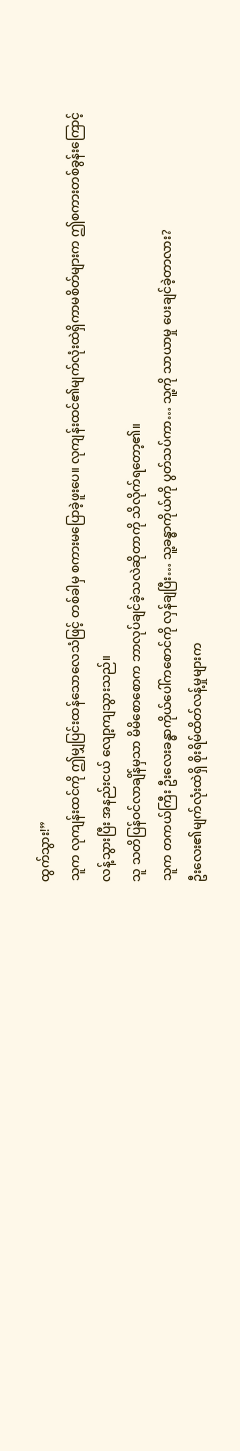ထွက်သွား!”
သူက လုကျန်းထင်ကို ဤမျှပြင်းထန်သောလေသံဖြင့် တစ်ခါမှ စကားမပြောခဲ့ဖူးပေ။ လုကျန်းထင်၏မျက်လုံးထဲရှိကာမစိတ်များက ဤစကားတစ်ခွန်းကြောင့် လန့်သွားပြီး အနည်းငယ် လျော့ကျသွားသည်။
သူ သတိပြန်ဝင်လာချိန်မှသာ မိမိစောစောက ဘာလုပ်ချင်ခဲ့သလဲဆိုတာကို သိလိုက်ရတော့၏။
သူက တကယ်ကြီး ဦးလေးခန္ဓာကိုယ်ပေါ်ကစောင်ကို လှန်ချပြီး… သူ့ခန္ဓာကိုယ်ကို ပွတ်သပ်ကာ… သူ့ကို သာယာမှု ပေးချင်ခဲ့တာလား?
ဦးလေး၏မျက်လုံးထဲရှိ စိုးရိမ်ထိတ်လန့်မှုများက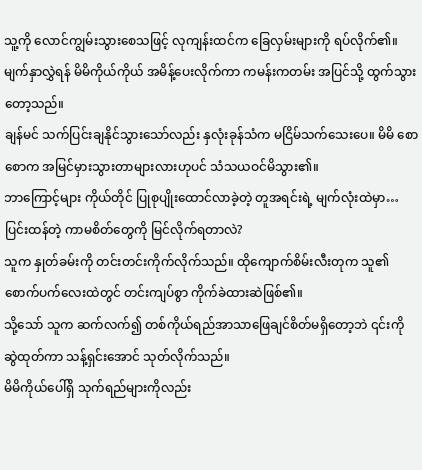သူ့ကို လောင်ကျွမ်းသွားစေသဖြင့် လုကျန်းထင်က ခြေလှမ်းများကို ရပ်လိုက်၏။
မျက်နှာလွှဲရန် မိမိကိုယ်ကိုယ် အမိန့်ပေးလိုက်ကာ ကမန်းကတမ်း အပြင်သို့ ထွက်သွားတော့သည်။
ချန်မင် သက်ပြင်းချနိုင်သွားသော်လည်း နှလုံးခုန်သံက မငြိမ်သက်သေးပေ။ မိမိ စောစောက အမြင်မှားသွားတာများလားဟုပင် သံသယဝင်မိသွား၏။
ဘာကြောင့်များ ကိုယ်တိုင် ပြုစုပျိုးထောင်လာခဲ့တဲ့ တူအရင်းရဲ့ မျက်လုံးထဲမှာ… ပြင်းထန်တဲ့ ကာမစိတ်တွေကို မြင်လိုက်ရတာလဲ?
သူက နှုတ်ခမ်းကို တင်းတင်းကိုက်လိုက်သည်။ ထိုကျောက်စိမ်းလီးတုက သူ၏စောက်ပက်လေးထဲတွင် တင်းကျပ်စွာ ကိုက်ခဲထားဆဲဖြစ်၏။
သို့သော် သူက ဆက်လက်၍ တစ်ကိုယ်ရည်အာသာဖြေချင်စိတ်မရှိတော့ဘဲ ၎င်းကို ဆွဲထုတ်ကာ သန့်ရှင်းအောင် သုတ်လိုက်သည်။
မိမိကိုယ်ပေါ်ရှိ သုက်ရည်များကိုလည်း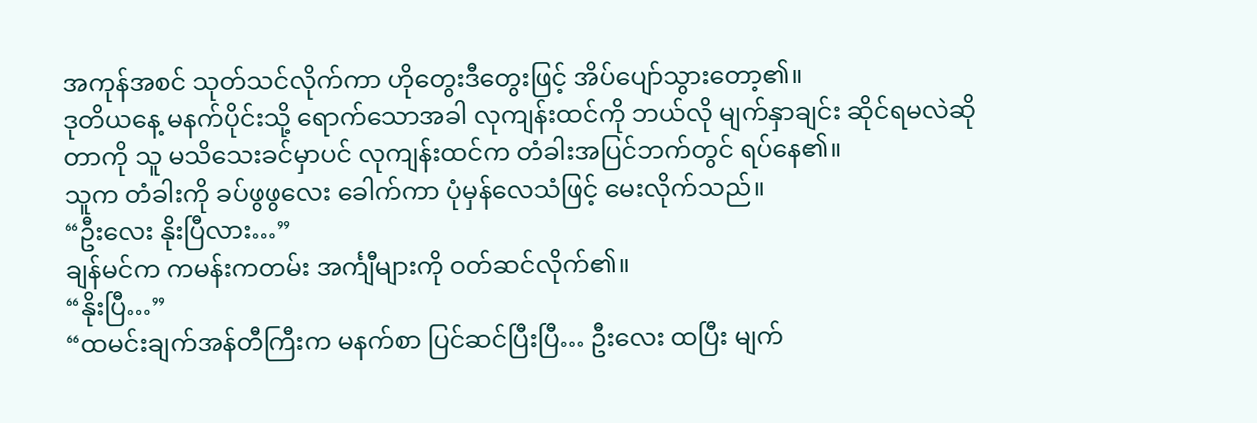အကုန်အစင် သုတ်သင်လိုက်ကာ ဟိုတွေးဒီတွေးဖြင့် အိပ်ပျော်သွားတော့၏။
ဒုတိယနေ့ မနက်ပိုင်းသို့ ရောက်သောအခါ လုကျန်းထင်ကို ဘယ်လို မျက်နှာချင်း ဆိုင်ရမလဲဆိုတာကို သူ မသိသေးခင်မှာပင် လုကျန်းထင်က တံခါးအပြင်ဘက်တွင် ရပ်နေ၏။
သူက တံခါးကို ခပ်ဖွဖွလေး ခေါက်ကာ ပုံမှန်လေသံဖြင့် မေးလိုက်သည်။
“ဦးလေး နိုးပြီလား…”
ချန်မင်က ကမန်းကတမ်း အင်္ကျီများကို ဝတ်ဆင်လိုက်၏။
“နိုးပြီ…”
“ထမင်းချက်အန်တီကြီးက မနက်စာ ပြင်ဆင်ပြီးပြီ… ဦးလေး ထပြီး မျက်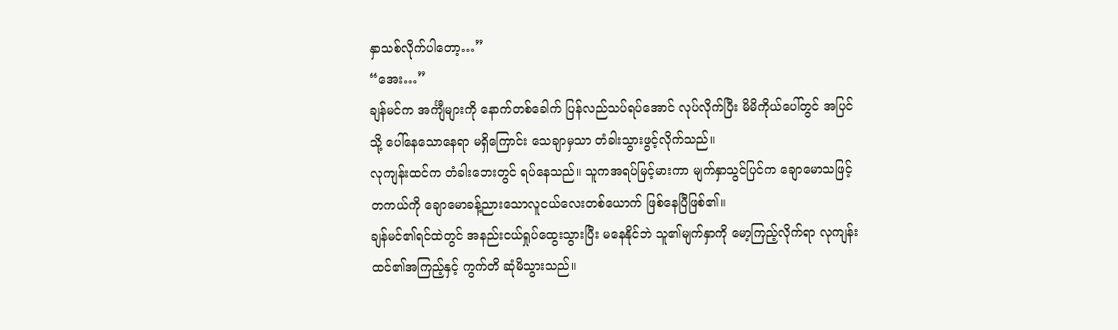နှာသစ်လိုက်ပါတော့…”
“အေး…”
ချန်မင်က အင်္ကျီများကို နောက်တစ်ခေါက် ပြန်လည်သပ်ရပ်အောင် လုပ်လိုက်ပြီး မိမိကိုယ်ပေါ်တွင် အပြင်သို့ ပေါ်နေသောနေရာ မရှိကြောင်း သေချာမှသာ တံခါးသွားဖွင့်လိုက်သည်။
လုကျန်းထင်က တံခါးဘေးတွင် ရပ်နေသည်။ သူကအရပ်မြင့်မားကာ မျက်နှာသွင်ပြင်က ချောမောသဖြင့် တကယ်ကို ချောမောခန့်ညားသောလူငယ်လေးတစ်ယောက် ဖြစ်နေပြီဖြစ်၏။
ချန်မင်၏ရင်ထဲတွင် အနည်းငယ်ရှုပ်ထွေးသွားပြီး မနေနိုင်ဘဲ သူ၏မျက်နှာကို မော့ကြည့်လိုက်ရာ လုကျန်းထင်၏အကြည့်နှင့် ကွက်တိ ဆုံမိသွားသည်။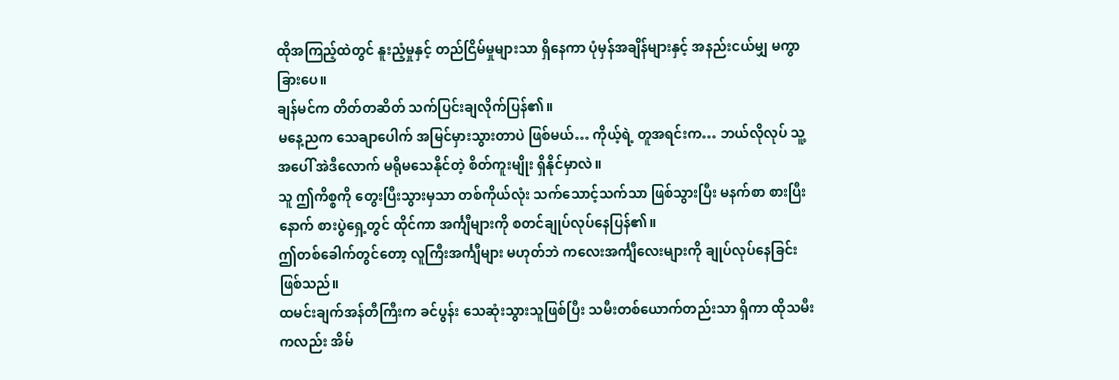ထိုအကြည့်ထဲတွင် နူးညံ့မှုနှင့် တည်ငြိမ်မှုများသာ ရှိနေကာ ပုံမှန်အချိန်များနှင့် အနည်းငယ်မျှ မကွာခြားပေ။
ချန်မင်က တိတ်တဆိတ် သက်ပြင်းချလိုက်ပြန်၏။
မနေ့ညက သေချာပေါက် အမြင်မှားသွားတာပဲ ဖြစ်မယ်… ကိုယ့်ရဲ့ တူအရင်းက… ဘယ်လိုလုပ် သူ့အပေါ် အဲဒီလောက် မရိုမသေနိုင်တဲ့ စိတ်ကူးမျိုး ရှိနိုင်မှာလဲ။
သူ ဤကိစ္စကို တွေးပြီးသွားမှသာ တစ်ကိုယ်လုံး သက်သောင့်သက်သာ ဖြစ်သွားပြီး မနက်စာ စားပြီးနောက် စားပွဲရှေ့တွင် ထိုင်ကာ အင်္ကျီများကို စတင်ချုပ်လုပ်နေပြန်၏။
ဤတစ်ခေါက်တွင်တော့ လူကြီးအင်္ကျီများ မဟုတ်ဘဲ ကလေးအင်္ကျီလေးများကို ချုပ်လုပ်နေခြင်းဖြစ်သည်။
ထမင်းချက်အန်တီကြီးက ခင်ပွန်း သေဆုံးသွားသူဖြစ်ပြီး သမီးတစ်ယောက်တည်းသာ ရှိကာ ထိုသမီးကလည်း အိမ်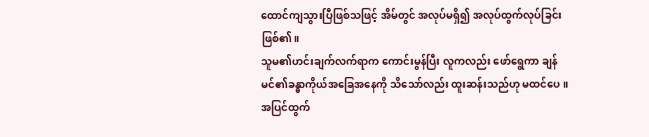ထောင်ကျသွားပြီဖြစ်သဖြင့် အိမ်တွင် အလုပ်မရှိ၍ အလုပ်ထွက်လုပ်ခြင်း ဖြစ်၏။
သူမ၏ဟင်းချက်လက်ရာက ကောင်းမွန်ပြီး လူကလည်း ဖော်ရွေကာ ချန်မင်၏ခန္ဓာကိုယ်အခြေအနေကို သိသော်လည်း ထူးဆန်းသည်ဟု မထင်ပေ။
အပြင်ထွက်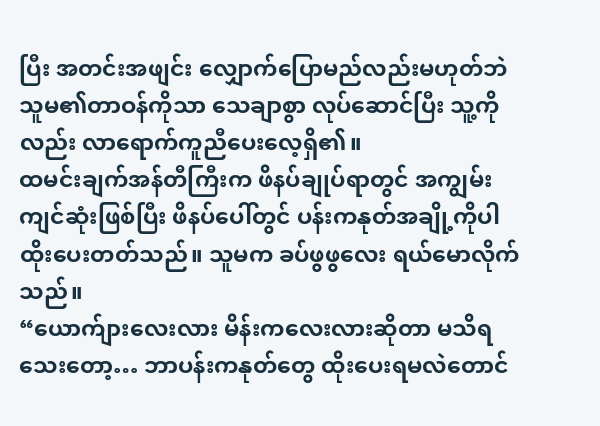ပြီး အတင်းအဖျင်း လျှောက်ပြောမည်လည်းမဟုတ်ဘဲ သူမ၏တာဝန်ကိုသာ သေချာစွာ လုပ်ဆောင်ပြီး သူ့ကိုလည်း လာရောက်ကူညီပေးလေ့ရှိ၏။
ထမင်းချက်အန်တီကြီးက ဖိနပ်ချုပ်ရာတွင် အကျွမ်းကျင်ဆုံးဖြစ်ပြီး ဖိနပ်ပေါ်တွင် ပန်းကနုတ်အချို့ကိုပါ ထိုးပေးတတ်သည်။ သူမက ခပ်ဖွဖွလေး ရယ်မောလိုက်သည်။
“ယောက်ျားလေးလား မိန်းကလေးလားဆိုတာ မသိရသေးတော့… ဘာပန်းကနုတ်တွေ ထိုးပေးရမလဲတောင်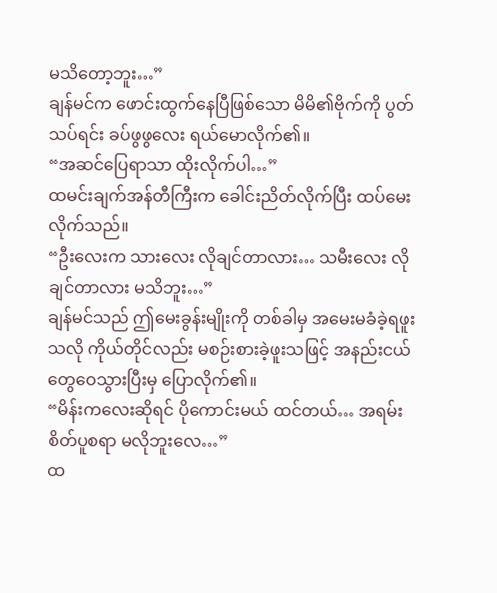မသိတော့ဘူး…”
ချန်မင်က ဖောင်းထွက်နေပြီဖြစ်သော မိမိ၏ဗိုက်ကို ပွတ်သပ်ရင်း ခပ်ဖွဖွလေး ရယ်မောလိုက်၏။
“အဆင်ပြေရာသာ ထိုးလိုက်ပါ…”
ထမင်းချက်အန်တီကြီးက ခေါင်းညိတ်လိုက်ပြီး ထပ်မေးလိုက်သည်။
“ဦးလေးက သားလေး လိုချင်တာလား… သမီးလေး လိုချင်တာလား မသိဘူး…”
ချန်မင်သည် ဤမေးခွန်းမျိုးကို တစ်ခါမှ အမေးမခံခဲ့ရဖူးသလို ကိုယ်တိုင်လည်း မစဉ်းစားခဲ့ဖူးသဖြင့် အနည်းငယ်တွေဝေသွားပြီးမှ ပြောလိုက်၏။
“မိန်းကလေးဆိုရင် ပိုကောင်းမယ် ထင်တယ်… အရမ်း စိတ်ပူစရာ မလိုဘူးလေ…”
ထ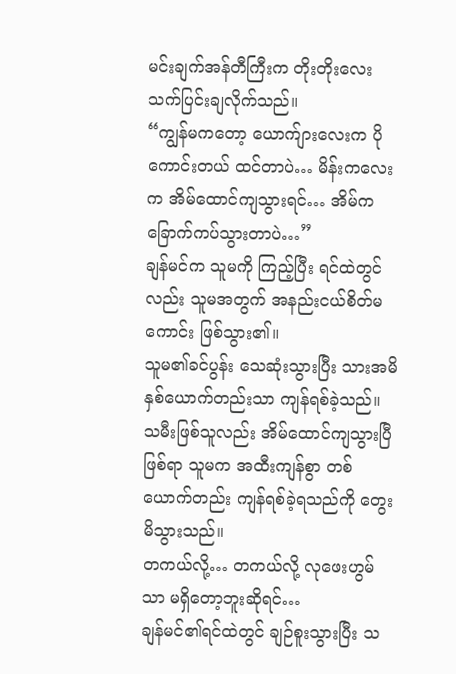မင်းချက်အန်တီကြီးက တိုးတိုးလေး သက်ပြင်းချလိုက်သည်။
“ကျွန်မကတော့ ယောက်ျားလေးက ပိုကောင်းတယ် ထင်တာပဲ… မိန်းကလေးက အိမ်ထောင်ကျသွားရင်… အိမ်က ခြောက်ကပ်သွားတာပဲ…”
ချန်မင်က သူမကို ကြည့်ပြီး ရင်ထဲတွင်လည်း သူမအတွက် အနည်းငယ်စိတ်မကောင်း ဖြစ်သွား၏။
သူမ၏ခင်ပွန်း သေဆုံးသွားပြီး သားအမိနှစ်ယောက်တည်းသာ ကျန်ရစ်ခဲ့သည်။ သမီးဖြစ်သူလည်း အိမ်ထောင်ကျသွားပြီဖြစ်ရာ သူမက အထီးကျန်စွာ တစ်ယောက်တည်း ကျန်ရစ်ခဲ့ရသည်ကို တွေးမိသွားသည်။
တကယ်လို့… တကယ်လို့ လုဖေးဟွမ်သာ မရှိတော့ဘူးဆိုရင်…
ချန်မင်၏ရင်ထဲတွင် ချဉ်စူးသွားပြီး သ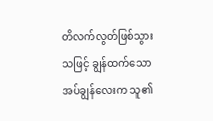တိလက်လွတ်ဖြစ်သွားသဖြင့် ချွန်ထက်သောအပ်ချွန်လေးက သူ၏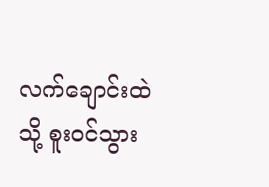လက်ချောင်းထဲသို့ စူးဝင်သွား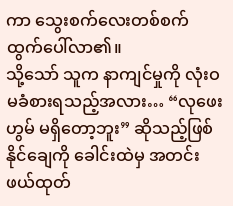ကာ သွေးစက်လေးတစ်စက် ထွက်ပေါ်လာ၏။
သို့သော် သူက နာကျင်မှုကို လုံးဝ မခံစားရသည့်အလား… “လုဖေးဟွမ် မရှိတော့ဘူး” ဆိုသည့်ဖြစ်နိုင်ချေကို ခေါင်းထဲမှ အတင်း ဖယ်ထုတ်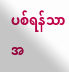ပစ်ရန်သာ အ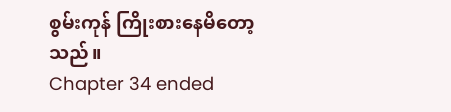စွမ်းကုန် ကြိုးစားနေမိတော့သည်။
Chapter 34 ended